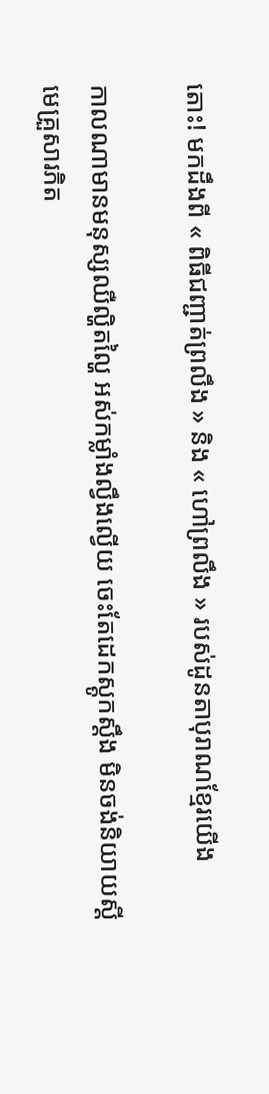តោះ! មកដឹងពី « ពិធីជញ្ជាត់ព្រលឹង » និង « ហៅព្រលឹង » របស់ដូនតាបុរាណខ្មែរយើង

កាលណាមានមនុស្សឈឺល្ហិតល្ហៃ អស់កម្លាំងល្វឹងល្វើយ ចេះតែដេកស្តូកស្តឹង មិនចង់និយាយស្តី មេគ្រួសារភិត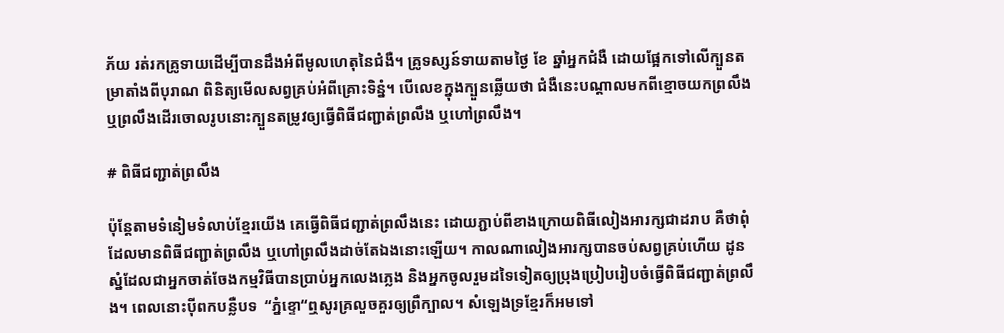ភ័យ រត់រកគ្រូទាយដើម្បីបានដឹងអំពីមូលហេតុនៃជំងឺ។ គ្រូទស្សន៍ទាយតាមថ្ងៃ ខែ ឆ្នាំអ្នកជំងឺ ដោយផ្អែកទៅលើក្បួនតម្រាតាំងពីបុរាណ ពិនិត្យមើលសព្វគ្រប់អំពីគ្រោះទិន្នំ។ បើលេខក្នុងក្បួនឆ្លើយថា ជំងឺនេះបណ្តាលមកពីខ្មោចយកព្រលឹង ឬព្រលឹងដើរចោលរូបនោះក្បួនតម្រូវឲ្យធ្វើពិធីជញ្ជាត់ព្រលឹង ឬហៅព្រលឹង។

# ពិធីជញ្ជាត់ព្រលឹង

ប៉ុន្តែតាមទំនៀមទំលាប់ខ្មែរយើង គេធ្វើពិធីជញ្ជាត់ព្រលឹងនេះ ដោយភ្ជាប់ពីខាងក្រោយពិធីលៀងអារក្សជាដរាប គឺថាពុំដែលមានពិធីជញ្ជាត់ព្រលឹង ឬហៅព្រលឹងដាច់តែឯងនោះឡើយ។ កាលណាលៀងអារក្សបានចប់សព្វគ្រប់ហើយ ដូនស្នំដែលជាអ្នកចាត់ចែងកម្មវិធីបានប្រាប់អ្នកលេងភ្លេង និងអ្នកចូលរួមដទៃទៀតឲ្យប្រុងប្រៀបរៀបចំធ្វើពិធីជញ្ជាត់ព្រលឹង។ ពេលនោះបុីពកបន្លឺបទ  “ភ្នំខ្ទោ“ឮសូរគ្រលួចគួរឲ្យព្រឺក្បាល។ សំឡេងទ្រខ្មែរក៏អមទៅ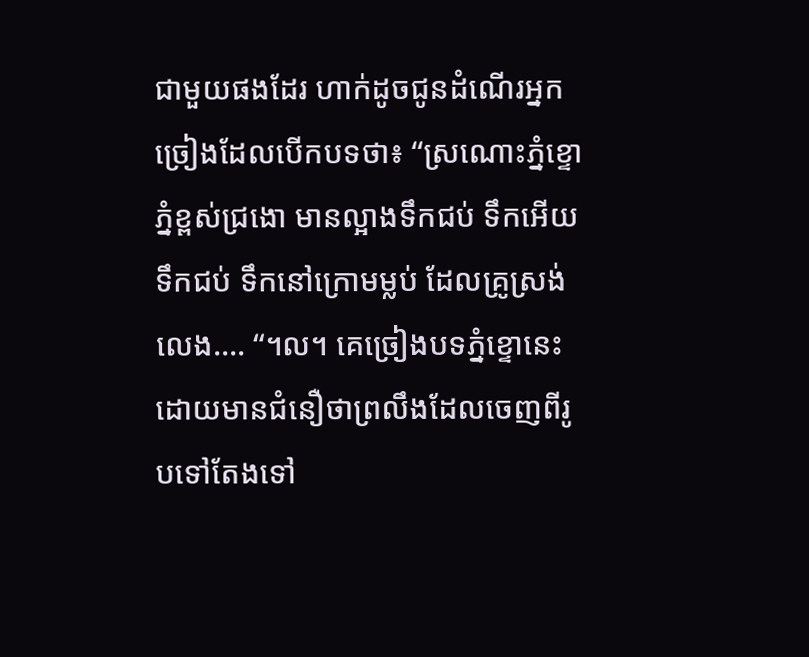ជាមួយផងដែរ ហាក់ដូចជូនដំណើរអ្នកច្រៀងដែលបើកបទថា៖ “ស្រណោះភ្នំខ្ទោ ភ្នំខ្ពស់ជ្រងោ មានល្អាងទឹកជប់ ទឹកអើយទឹកជប់ ទឹកនៅក្រោមម្លប់ ដែលគ្រូស្រង់លេង.... “។ល។ គេច្រៀងបទភ្នំខ្ទោនេះដោយមានជំនឿថាព្រលឹងដែលចេញពីរូបទៅតែងទៅ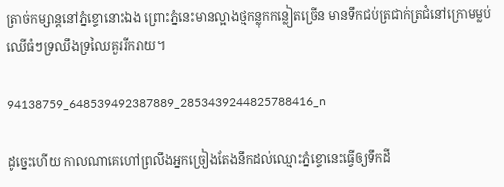ត្រាច់កម្សាន្តនៅភ្នំខ្ទោនោះឯង ព្រោះភ្នំនេះមានល្អាងថ្មកន្លុកកន្លៀតច្រើន មានទឹកជប់ត្រជាក់ត្រជំនៅក្រោមម្លប់ឈើធំៗទ្រឈឹងទ្រឈៃគួររីករាយ។

94138759_648539492387889_2853439244825788416_n

ដូច្នេះហើយ កាលណាគេហៅព្រលឹងអ្នកច្រៀងតែងនឹកដល់ឈ្មោះភ្នំខ្ទោនេះធ្វើឲ្យទឹកដី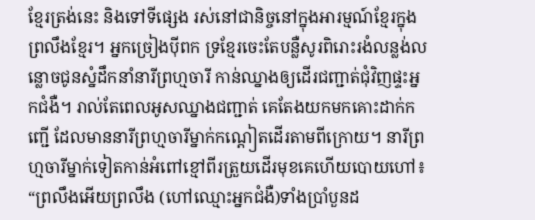ខ្មែរត្រង់នេះ និងទៅទីផ្សេង រស់នៅជានិច្ចនៅក្នុងអារម្មណ៍ខ្មែរក្នុងព្រលឹងខ្មែរ។ អ្នកច្រៀងបុីពក ទ្រខ្មែរចេះតែបន្លឺសូរពិរោះរងំលន្លង់លន្លោចជូនស្នំដឹកនាំនារីព្រហ្មចារី កាន់ឈ្នាងឲ្យដើរជញ្ជាត់ជុំវិញផ្ទះអ្នកជំងឺ។ រាល់តែពេលអូសឈ្នាងជញ្ជាត់ គេតែងយកមកគោះដាក់កញ្ជើ ដែលមាននារីព្រហ្មចារីម្នាក់កណ្តៀតដើរតាមពីក្រោយ។ នារីព្រហ្មចារីម្នាក់ទៀតកាន់អំពៅខ្មៅពីរត្រួយដើរមុខគេហើយបោយហៅ៖ “ព្រលឹងអើយព្រលឹង (ហៅឈ្មោះអ្នកជំងឺ)ទាំងប្រាំបួនដ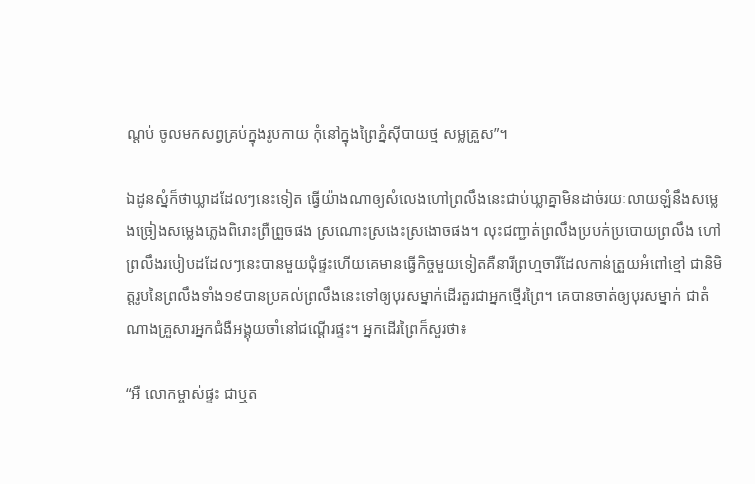ណ្តប់ ចូលមកសព្វគ្រប់ក្នុងរូបកាយ កុំនៅក្នុងព្រៃភ្នំសុីបាយថ្ម សម្លគ្រួស”។

ឯដូនស្នំក៏ថាឃ្លាដដែលៗនេះទៀត ធ្វើយ៉ាងណាឲ្យសំលេងហៅព្រលឹងនេះជាប់ឃ្លាគ្នាមិនដាច់រយៈលាយឡំនឹងសម្លេងច្រៀងសម្លេងភ្លេងពិរោះព្រឺព្រួចផង ស្រណោះស្រងេះស្រងោចផង។ លុះជញ្ជាត់ព្រលឹងប្របក់ប្របោយព្រលឹង ហៅព្រលឹងរបៀបដដែលៗនេះបានមួយជុំផ្ទះហើយគេមានធ្វើកិច្ចមួយទៀតគឺនារីព្រហ្មចារីដែលកាន់ត្រួយអំពៅខ្មៅ ជានិមិត្តរូបនៃព្រលឹងទាំង១៩បានប្រគល់ព្រលឹងនេះទៅឲ្យបុរសម្នាក់ដើរតួរជាអ្នកថ្មើរព្រៃ។ គេបានចាត់ឲ្យបុរសម្នាក់ ជាតំណាងគ្រួសារអ្នកជំងឺអង្គុយចាំនៅជណ្តើរផ្ទះ។ អ្នកដើរព្រៃក៏សួរថា៖

“អឺ លោកម្ចាស់ផ្ទះ ជាឬត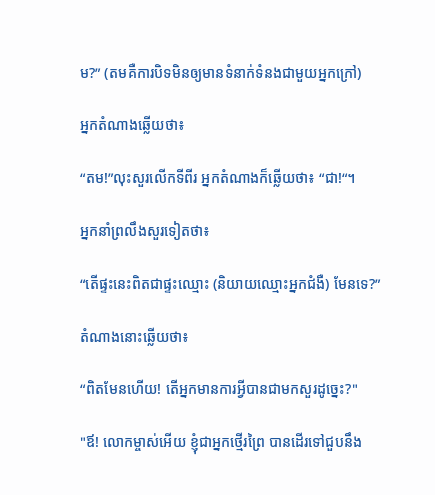ម?” (តមគឺការបិទមិនឲ្យមានទំនាក់ទំនងជាមួយអ្នកក្រៅ)

អ្នកតំណាងឆ្លេីយថា៖

“តម!”លុះសួរលើកទីពីរ អ្នកតំណាងក៏ឆ្លើយថា៖ “ជា!“។

អ្នកនាំព្រលឹងសួរទៀតថា៖

“តើផ្ទះនេះពិតជាផ្ទះឈ្មោះ (និយាយឈ្មោះអ្នកជំងឺ) មែនទេ?”

តំណាងនោះឆ្លើយថា៖

“ពិតមែនហើយ! តើអ្នកមានការអ្វីបានជាមកសួរដូច្នេះ?"

"ឪ! លោកម្ចាស់អើយ ខ្ញុំជាអ្នកថ្មើរព្រៃ បានដើរទៅជួបនឹង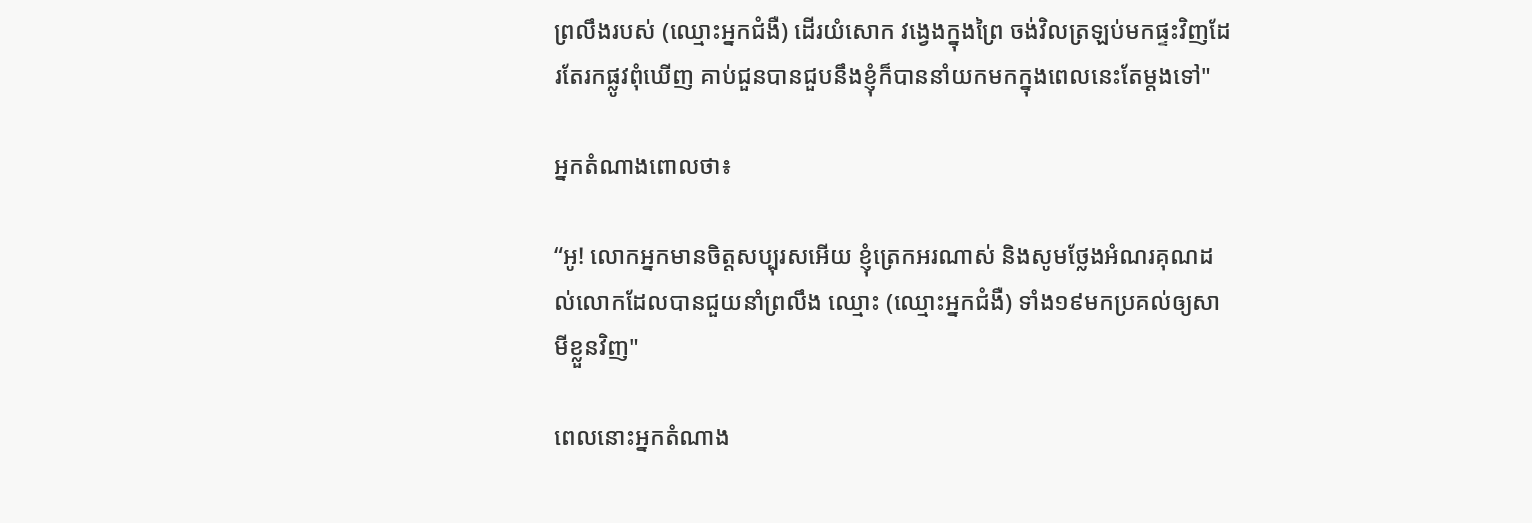ព្រលឹងរបស់ (ឈ្មោះអ្នកជំងឺ) ដើរយំសោក វង្វេងក្នុងព្រៃ ចង់វិលត្រឡប់មកផ្ទះវិញដែរតែរកផ្លូវពុំឃើញ គាប់ជួនបានជួបនឹងខ្ញុំក៏បាននាំយកមកក្នុងពេលនេះតែម្តងទៅ"

អ្នកតំណាងពោលថា៖

“អូ! លោកអ្នកមានចិត្តសប្បុរសអេីយ ខ្ញុំត្រេកអរណាស់ និងសូមថ្លែងអំណរគុណដល់លោកដែលបានជួយនាំព្រលឹង ឈ្មោះ (ឈ្មោះអ្នកជំងឺ) ទាំង១៩មកប្រគល់ឲ្យសាមីខ្លួនវិញ"

ពេលនោះអ្នកតំណាង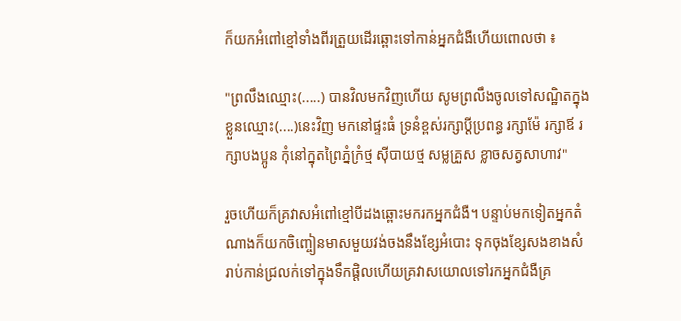ក៏យកអំពៅខ្មៅទាំងពីរត្រួយដើរឆ្ពោះទៅកាន់អ្នកជំងឺហើយពោលថា ៖

"ព្រលឹងឈ្មោះ(.....) បានវិលមកវិញហើយ សូមព្រលឹងចូលទៅសណ្ឋិតក្នុងខ្លួនឈ្មោះ(....)នេះវិញ មកនៅផ្ទះធំ ទ្រនំខ្ពស់រក្សាប្តីប្រពន្ធ រក្សាម៉ែ រក្សាឪ រក្សាបងប្អូន កុំនៅក្នុតព្រៃភ្នំក្រំថ្ម សុីបាយថ្ម សម្លគ្រួស ខ្លាចសត្វសាហាវ"

រួចហើយក៏គ្រវាសអំពៅខ្មៅបីដងឆ្ពោះមករកអ្នកជំងឺ។ បន្ទាប់មកទៀតអ្នកតំណាងក៏យកចិញ្ចៀនមាសមួយវង់ចងនឹងខ្សែអំបោះ ទុកចុងខ្សែសងខាងសំរាប់កាន់ជ្រលក់ទៅក្នុងទឹកផ្តិលហើយគ្រវាសយោលទៅរកអ្នកជំងឺគ្រ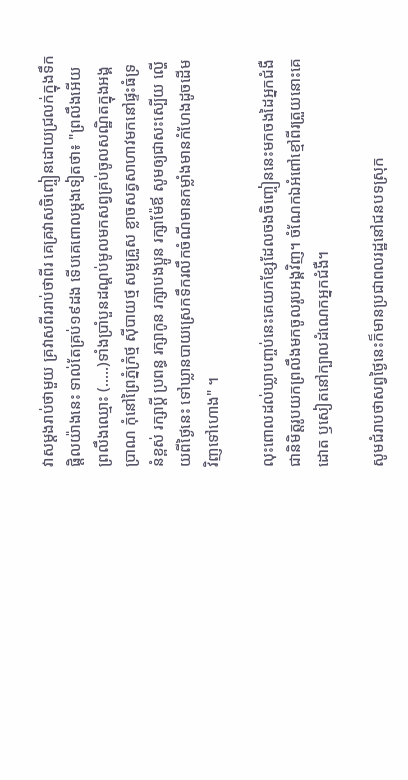វាសម្តងរាប់ថាមួយ គ្រវាសពីររាប់ថាពីរ គេគ្រវាសចិញ្ចៀនដោយជ្រលក់ក្នុងទឹកផ្តិលយ៉ាងនេះ ទាល់តែគ្រប់១៩ដង ទេីបគេពោលម្តងទៀតថា៖ "ព្រលឹងអើយ ព្រលឹងឈ្មោះ (.....)ទាំងប្រាំបួនដណ្តប់មូលមកសព្វគ្រប់ចូលសណ្ឋិតក្នុងអង្គប្រាណ កុំនៅព្រៃភ្នំក្រំថ្ម សុីបាយថ្ម សម្លគ្រួស ខ្លាចសត្វសាហាវមកនៅផ្ទះធំទ្រនំខ្ពស់ រក្សាប្តី ប្រពន្ធ រក្សាកូន រក្សាបងប្អូន រក្សាម៉ែឪ សូមឲ្យជាសះស្បើយ ល្ហើយពីថ្ងៃនេះ ទៅឃ្លានបាយស្រេកទឹករលឹកចំណីមានកម្លាំងមានកំហែងដូចដើមវិញទៅហោង" ។

លុះពោលដល់ឃ្លាបញ្ចប់នេះគេយកខ្សែដែលចងចិញ្ចៀននេះមកចងដៃអ្នកជំងឺជានិមិត្តរូបយកព្រលឹងមកចូលរូបអង្គវិញ។ ចំណែកឯអំពៅខ្មៅពីរត្រួយនោះគេដោត ឫសៀតនៅក្បាលដំណេកអ្នកជំងឺ។

សូមជំរាបថាសព្វថ្ងៃនេះក៏មានប្រជាពលរដ្ឋនៅជនបទស្រុក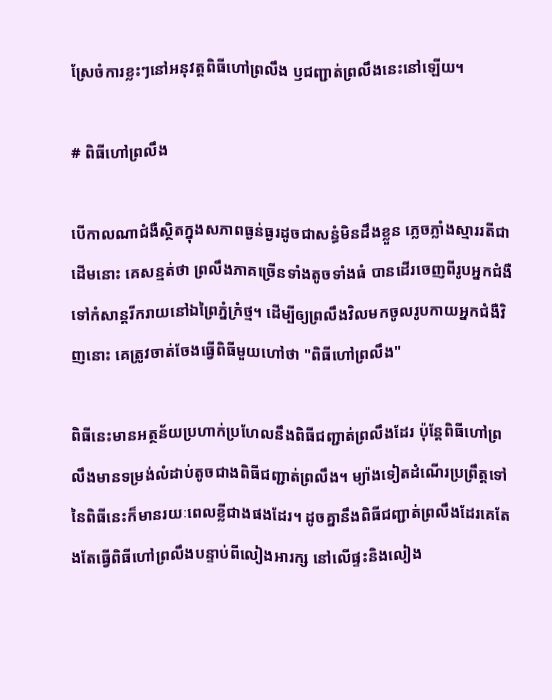ស្រែចំការខ្លះៗនៅអនុវត្តពិធីហៅព្រលឹង ឫជញ្ជាត់ព្រលឹងនេះនៅឡើយ។

# ពិធីហៅព្រលឹង

បើកាលណាជំងឺស្ថិតក្នុងសភាពធ្ងន់ធ្ងរដូចជាសន្ធំមិនដឹងខ្លួន ភ្លេចភ្លាំងស្មាររតីជាដេីមនោះ គេសន្មត់ថា ព្រលឹងភាគច្រេីនទាំងតូចទាំងធំ បានដើរចេញពីរូបអ្នកជំងឺទៅកំសាន្តរីករាយនៅឯព្រៃភ្នំក្រំថ្ម។ ដើម្បីឲ្យព្រលឹងវិលមកចូលរូបកាយអ្នកជំងឺវិញនោះ គេត្រូវចាត់ចែងធ្វើពិធីមួយហៅថា "ពិធីហៅព្រលឹង"

ពិធីនេះមានអត្ថន័យប្រហាក់ប្រហែលនឹងពិធីជញ្ជាត់ព្រលឹងដែរ ប៉ុន្តែពិធីហៅព្រលឹងមានទម្រង់លំដាប់តូចជាងពិធីជញ្ជាត់ព្រលឹង។ ម្យ៉ាងទៀតដំណើរប្រព្រឹត្តទៅនៃពិធីនេះក៏មានរយៈពេលខ្លីជាងផងដែរ។ ដូចគ្នានឹងពិធីជញ្ជាត់ព្រលឹងដែរគេតែងតែធ្វើពិធីហៅព្រលឹងបន្ទាប់ពីលៀងអារក្ស នៅលើផ្ទះនិងលៀង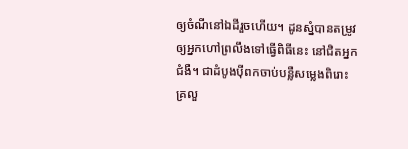ឲ្យចំណីនៅឯដីរួចហើយ។ ដូនស្នំបានតម្រូវឲ្យអ្នកហៅព្រលឹងទៅធ្វើពិធីនេះ នៅជិតអ្នកជំងឺ។ ជាដំបូងបុីពកចាប់បន្លឺសម្លេងពិរោះគ្រលួ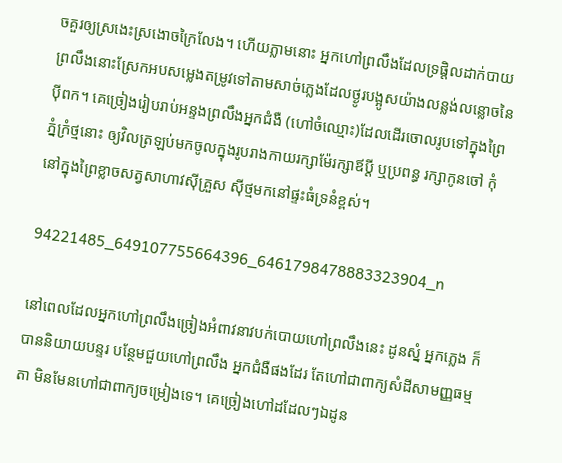ចគួរឲ្យស្រងេះស្រងោចក្រៃលែង។ ហើយភ្លាមនោះ អ្នកហៅព្រលឹងដែលទ្រផ្តិលដាក់បាយព្រលឹងនោះស្រែកអបសម្លេងតម្រូវទៅតាមសាច់ភ្លេងដែលថ្ងូរបង្អូសយ៉ាងលន្លង់លន្លោចនៃបុីពក។ គេច្រៀងរៀបរាប់អន្ទងព្រលឹងអ្នកជំងឺ (ហៅចំឈ្មោះ)ដែលដើរចោលរូបទៅក្នុងព្រៃភ្នំក្រំថ្មនោះ ឲ្យវិលត្រឡប់មកចូលក្នុងរូបរាងកាយរក្សាម៉ែរក្សាឪប្តី ឬប្រពន្ធ រក្សាកូនចៅ កុំនៅក្នុងព្រៃខ្លាចសត្វសាហាវសុីគ្រួស សុីថ្មមកនៅផ្ទះធំទ្រនំខ្ពស់។

94221485_649107755664396_6461798478883323904_n

នៅពេលដែលអ្នកហៅព្រលឹងច្រៀងអំពាវនាវបក់បោយហៅព្រលឹងនេះ ដូនស្នំ អ្នកភ្លេង ក៏បាននិយាយបន្ទរ បន្ថែមជួយហៅព្រលឹង អ្នកជំងឺផងដែរ តែហៅជាពាក្យសំដីសាមញ្ញធម្មតា មិនមែនហៅជាពាក្យចម្រៀងទេ។ គេច្រៀងហៅដដែលៗឯដូន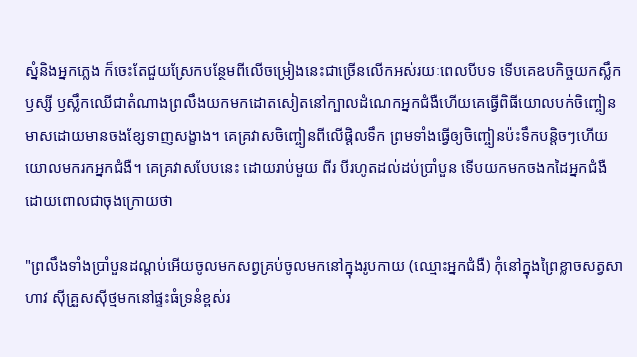ស្នំនិងអ្នកភ្លេង ក៏ចេះតែជួយស្រែកបន្ថែមពីលើចម្រៀងនេះជាច្រើនលើកអស់រយៈពេលបីបទ ទើបគេឧបកិច្ចយកស្លឹកឫស្សី ឫស្លឹកឈើជាតំណាងព្រលឹងយកមកដោតសៀតនៅក្បាលដំណេកអ្នកជំងឺហើយគេធ្វើពិធីយោលបក់ចិញ្ចៀនមាសដោយមានចងខ្សែទាញសង្ខាង។ គេគ្រវាសចិញ្ចៀនពីលើផ្តិលទឹក ព្រមទាំងធ្វើឲ្យចិញ្ចៀនប៉ះទឹកបន្តិចៗហើយយោលមករកអ្នកជំងឺ។ គេគ្រវាសបែបនេះ ដោយរាប់មួយ ពីរ បីរហូតដល់ដប់ប្រាំបួន ទើបយកមកចងកដៃអ្នកជំងឺ ដោយពោលជាចុងក្រោយថា

"ព្រលឹងទាំងប្រាំបួនដណ្តប់អើយចូលមកសព្វគ្រប់ចូលមកនៅក្នុងរូបកាយ (ឈ្មោះអ្នកជំងឺ) កុំនៅក្នុងព្រៃខ្លាចសត្វសាហាវ សុីគ្រួសសុីថ្មមកនៅផ្ទះធំទ្រនំខ្ពស់រ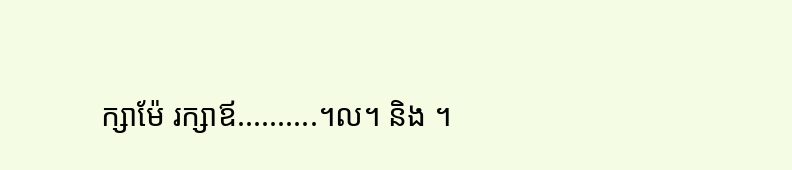ក្សាម៉ែ រក្សាឪ..........។ល។ និង ។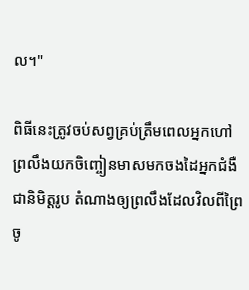ល។"

ពិធីនេះត្រូវចប់សព្វគ្រប់ត្រឹមពេលអ្នកហៅព្រលឹងយកចិញ្ចៀនមាសមកចងដៃអ្នកជំងឺជានិមិត្តរូប តំណាងឲ្យព្រលឹងដែលវិលពីព្រៃចូ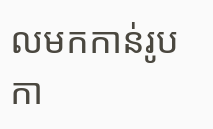លមកកាន់រូបកា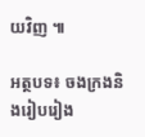យវិញ ៕

អត្ថបទ៖ ចងក្រងនិងរៀបរៀង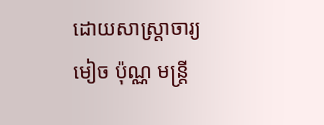ដោយសាស្ត្រាចារ្យ មៀច ប៉ុណ្ណ មន្ត្រី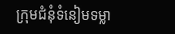ក្រុមជំនុំទំនៀមទម្លា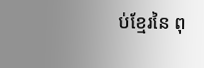ប់ខ្មែរនៃ ពុ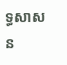ទ្ធសាសន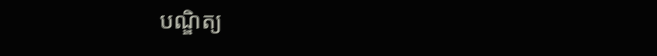បណ្ឌិត្យ